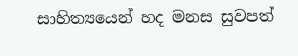සාහිත්‍යයෙන් හද මනස සුවපත්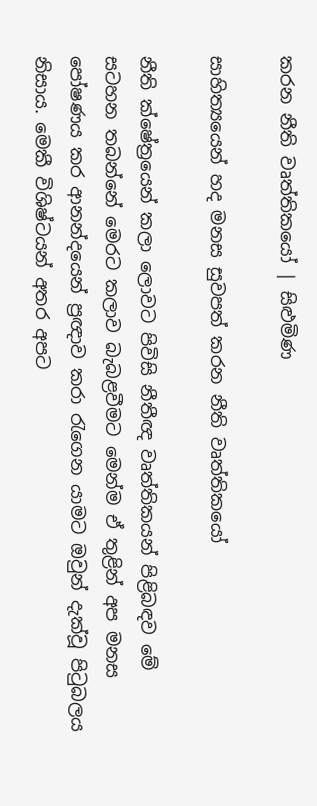කරන නීති වෘත්තිකයෝ | සිළුමිණ

සාහිත්‍යයෙන් හද මනස සුවපත් කරන නීති වෘත්තිකයෝ

නීති ක්ෂේත්‍රයෙන් කලා ලොවට පිවිසි නීතීඥ වෘත්තිකයන් පිළිබඳව මේ සටහන තබන්නේ මෙරට කලාව බැබළවීමට මෙන්ම ඒ තුළින් අප මනස පෝෂණය කර ආනන්දයෙන් ප්‍රඥාව කරා රැගෙන යාමට ඔවුන් දැක්වූ පිටුබලය නිසාය. මෙකී විශිෂ්ටයන් අතර අපට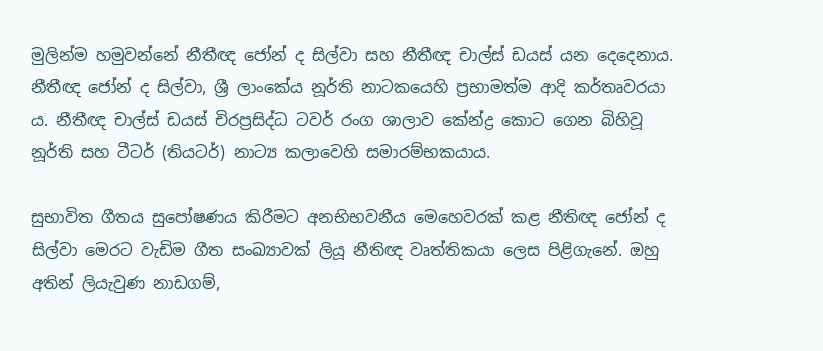මුලින්ම ‍හමුවන්නේ ‍‍නීතීඥ ජෝන් ද සිල්වා සහ නීතීඥ චාල්ස් ඩයස් යන දෙදෙනාය. නීතීඥ ජෝන් ද සිල්වා, ශ්‍රී ලාංකේය නූර්ති නාටකයෙහි ප්‍රභාමත්ම ආදි කර්තෘවරයා ය. නීතීඥ චාල්ස් ඩයස් චිරප්‍රසිද්ධ ටවර් රංග ශාලාව කේන්ද්‍ර කොට ගෙන බිහිවූ නූර්ති සහ ටීටර් (තියටර්) නාට්‍ය කලාවෙහි සමාරම්භකයාය.

සුභාවිත ගීතය සුපෝෂණය කිරීමට අනභිභවනීය මෙහෙවරක් කළ නීතිඥ ජෝන් ද සිල්වා මෙරට වැඩිම ගීත සංඛ්‍යාවක් ලියූ නීතිඥ වෘත්තිකයා ලෙස පිළිගැනේ. ඔහු අතින් ලියැවුණ නාඩගම්,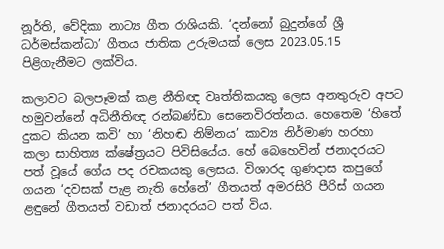නූර්ති, වේදිකා නාට්‍ය ගීත රාශියකි. ‘දන්නෝ බුදුන්ගේ ශ්‍රී ධර්මස්කන්ධා’ ගීතය ජාතික උරුමයක් ලෙස 2023.05.15 පිළිගැනීමට ලක්විය.

කලාවට බලපෑමක් කළ නීතිඥ වෘත්තිකයකු ලෙස අනතුරුව අපට හමුවන්නේ අධිනීතිඥ රන්බණ්ඩා සෙනෙවිරත්නය. හෙතෙම ‘හිතේ දුකට කියන කවි’ හා ‘නිහඬ නිම්නය’ කාව්‍ය නිර්මාණ හරහා කලා සාහිත්‍ය ක්ෂේත්‍රයට පිවිසියේය. හේ බෙහෙවින් ජනාදරයට පත් වූයේ ගේය පද රචකයකු ලෙසය. විශාරද ගුණදාස කපුගේ ගයන ‘දවසක් පැළ නැති හේනේ’ ගීතයත් අමරසිරි පීරිස් ගයන ළඳුනේ ගීතයත් වඩාත් ජනාදරයට පත් විය.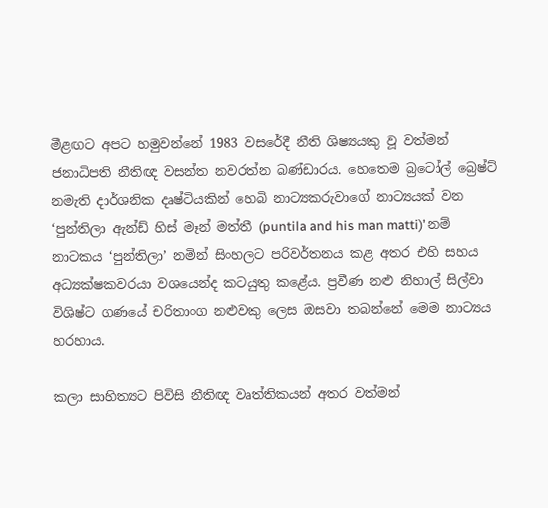මීළඟට අපට හමුවන්නේ 1983 වසරේදී නීති ශිෂ්‍යයකු වූ වත්මන් ජනාධිපති නීතිඥ වසන්ත නවරත්න බණ්ඩාරය. හෙතෙම බ්‍රටෝල් බ්‍රෙෂ්ට් නමැති දාර්ශනික දෘෂ්ටියකින් හෙබි නාට්‍යකරුවාගේ නාට්‍යයක් වන ‘පුන්තිලා ඇන්ඩ් හිස් මෑන් මත්තී (puntila and his man matti)’ නම් නාටකය ‘පුන්තිලා’ නමින් සිංහලට පරිවර්තනය කළ අතර එහි සහය අධ්‍යක්ෂකවරයා වශයෙන්ද කටයුතු කළේය. ප්‍රවීණ නළු නිහාල් සිල්වා විශිෂ්ට ගණයේ චරිතාංග නළුවකු ලෙස ඔසවා තබන්නේ මෙම නාට්‍යය හරහාය.

කලා සාහිත්‍යට පිවිසි නීතිඥ වෘත්තිකයන් අතර වත්මන්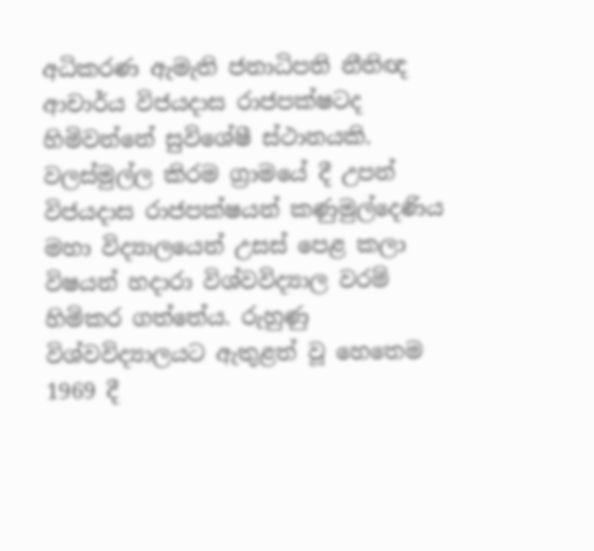අධිකරණ ඇමැති ජනාධිපති නීතිඥ ආචාර්ය විජයදාස රාජපක්ෂටද හිමිවන්නේ සුවිශේෂී ස්ථානයකි. වලස්මුල්ල කිරම ග්‍රාමයේ දී උපන් විජයදාස රාජපක්ෂයන් කණුමුල්දෙණිය මහා විද්‍යාලයෙන් උසස් පෙළ කලා විෂයන් හදාරා විශ්වවිද්‍යාල වරම් හිමිකර ගත්තේය. රුහුණු විශ්වවිද්‍යාලයට ඇතුළත් වූ හෙතෙම 1969 දී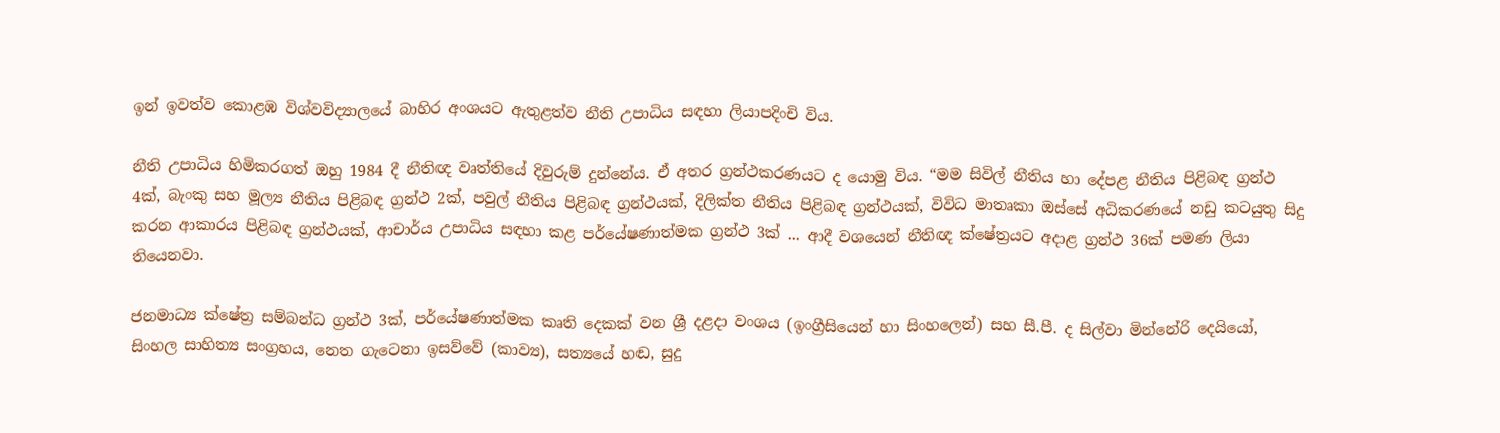ඉන් ඉවත්ව කොළඹ විශ්වවිද්‍යාලයේ බාහිර අංශයට ඇතුළත්ව නීති උපාධිය සඳහා ලියාපදිංචි විය.

නීති උපාධිය හිමිකරගත් ඔහු 1984 දී නීතිඥ වෘත්තියේ දිවුරුම් දුන්නේය. ඒ අතර ග්‍රන්ථකරණයට ද යොමු විය. “මම සිවිල් නීතිය හා දේපළ නීතිය පිළිබඳ ග්‍රන්ථ 4ක්, බැංකු සහ මූල්‍ය නීතිය පිළිබඳ ග්‍රන්ථ 2ක්, පවුල් නීතිය පිළිබඳ ග්‍රන්ථයක්, දිලික්ත නීතිය පිළිබඳ ග්‍රන්ථයක්, විවිධ මාතෘකා ඔස්සේ අධිකරණයේ නඩු කටයුතු සිදු කරන ආකාරය පිළිබඳ ග්‍රන්ථයක්, ආචාර්ය උපාධිය සඳහා කළ පර්යේෂණාත්මක ග්‍රන්ථ 3ක් ... ආදී වශයෙන් නීතිඥ ක්ෂේත්‍රයට අදාළ ග්‍රන්ථ 36ක් පමණ ලියා තියෙනවා.

ජනමාධ්‍ය ක්ෂේත්‍ර සම්බන්ධ ග්‍රන්ථ 3ක්, පර්යේෂණාත්මක කෘති දෙකක් වන ශ්‍රී දළදා වංශය (ඉංග්‍රීසියෙන් හා සිංහලෙන්) සහ සී.පී. ද සිල්වා මින්නේරි දෙයියෝ, සිංහල සාහිත්‍ය සංග්‍රහය, නෙත ගැටෙනා ඉසව්වේ (කාව්‍ය), සත්‍යයේ හඬ, සුදු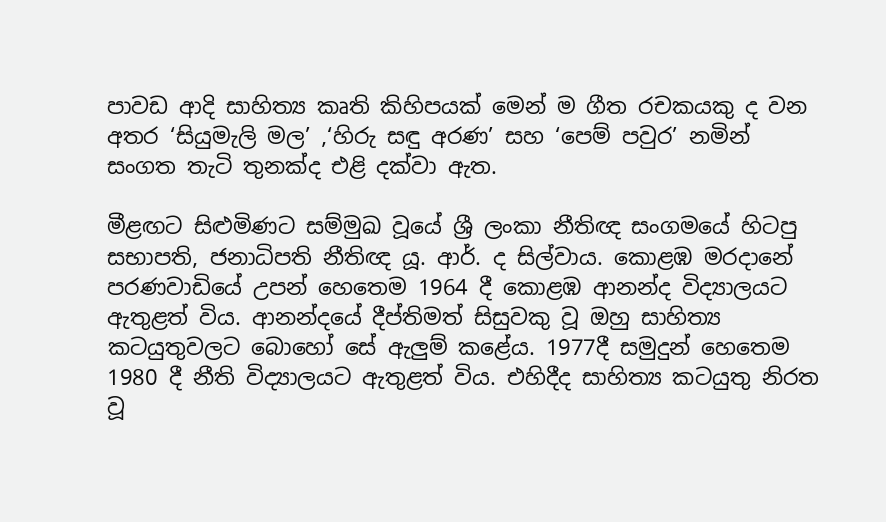පාවඩ ආදි සාහිත්‍ය කෘති කිහිපයක් මෙන් ම ගීත රචකයකු ද වන අතර ‘සියුමැලි මල’ ,‘හිරු සඳු අරණ’ සහ ‘පෙම් පවුර’ නමින් සංගත තැටි තුනක්ද එළි දක්වා ඇත.

මීළඟට සිළුමිණට සම්මුඛ වූයේ ශ්‍රී ලංකා නීතිඥ සංගමයේ හිටපු සභාපති, ජනාධිපති නීතිඥ යූ. ආර්. ද සිල්වාය. කොළඹ මරදානේ පරණවාඩියේ උපන් හෙතෙම 1964 දී කොළඹ ආනන්ද විද්‍යාලයට ඇතුළත් විය. ආනන්දයේ දීප්තිමත් සිසුවකු වූ ඔහු සාහිත්‍ය කටයුතුවලට බොහෝ සේ ඇලුම් කළේය. 1977දී සමුදුන් හෙතෙම 1980 දී නීති විද්‍යාලයට ඇතුළත් විය. එහිදීද සාහිත්‍ය කටයුතු නිරත වූ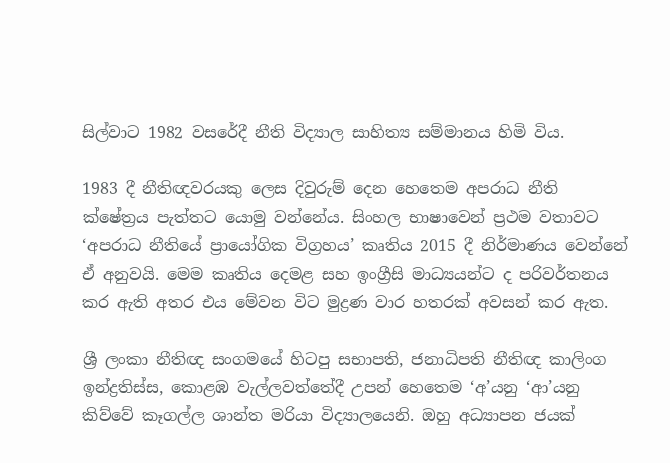සිල්වාට 1982 වසරේදී නීති විද්‍යාල සාහිත්‍ය සම්මානය හිමි විය.

1983 දී නීතිඥවරයකු ලෙස දිවුරුම් දෙන හෙතෙම අපරාධ නීති ක්ෂේත්‍රය පැත්තට යොමු වන්නේය. සිංහල භාෂාවෙන් ප්‍රථම වතාවට ‘අපරාධ නීතියේ ප්‍රායෝගික විග්‍රහය’ කෘතිය 2015 දී නිර්මාණය වෙන්නේ ඒ අනුවයි. මෙම කෘතිය දෙමළ සහ ඉංග්‍රීසි මාධ්‍යයන්ට ද පරිවර්තනය කර ඇති අතර එය මේවන විට මුද්‍රණ වාර හතරක් අවසන් කර ඇත.

ශ්‍රී ලංකා නීතිඥ සංගමයේ හිටපු සභාපති, ජනාධිපති නීතිඥ කාලිංග ඉන්ද්‍රතිස්ස, කොළඹ වැල්ලවත්තේදී උපන් හෙතෙම ‘අ’යනු ‘ආ’යනු කිව්වේ කෑගල්ල ශාන්ත මරියා විද්‍යාලයෙනි. ඔහු අධ්‍යාපන ජයක්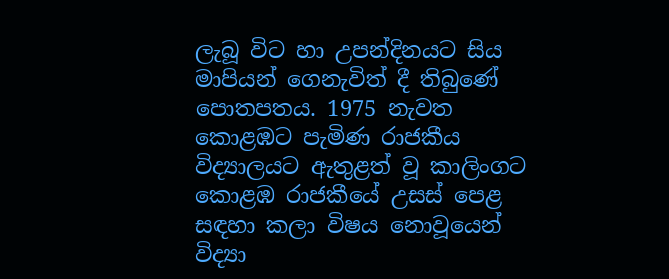ලැබූ විට හා උපන්දිනයට සිය මාපියන් ගෙනැවිත් දී තිබුණේ පොතපතය. 1975 නැවත කොළඹට පැමිණ රාජකීය විද්‍යාලයට ඇතුළත් වූ කාලිංගට කොළඹ රාජකීයේ උසස් පෙළ සඳහා කලා විෂය නොවූයෙන් විද්‍යා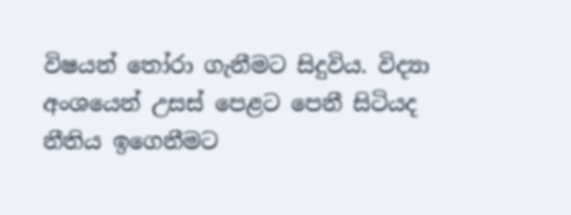විෂයන් තෝරා ගැනීමට සිදුවිය. විද්‍යා අංශයෙන් උසස් පෙළට පෙනී සිටියද නීතිය ඉගෙනීමට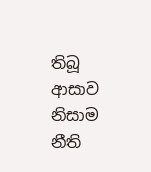තිබූ ආසාව නිසාම නීති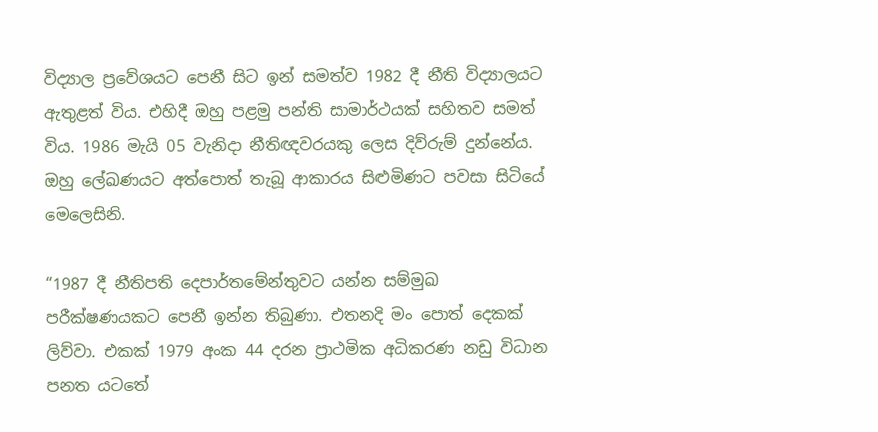විද්‍යාල ප්‍රවේශයට පෙනී සිට ඉන් සමත්ව 1982 දී නීති විද්‍යාලයට ඇතුළත් විය. එහිදී ඔහු පළමු පන්ති සාමාර්ථයක් සහිතව සමත් විය. 1986 මැයි 05 වැනිදා නීතිඥවරයකු ලෙස දිව්රුම් දුන්නේය. ඔහු ලේඛණයට අත්පොත් තැබූ ආකාරය සිළුමිණට පවසා සිටියේ මෙලෙසිනි.

“1987 දී නීතිපති දෙපාර්තමේන්තුවට යන්න සම්මුඛ පරීක්ෂණයකට පෙනී ඉන්න තිබුණා. එතනදි මං පොත් දෙකක් ලිව්වා. එකක් 1979 අංක 44 දරන ප්‍රාථමික අධිකරණ නඩු විධාන පනත යටතේ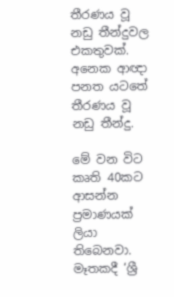තීරණය වූ නඩු තීන්දුවල එකතුවක්. අනෙක ආඥා පනත යටතේ තීරණය වූ නඩු තීන්දු.

මේ වන විට කෘති 40කට ආසන්න ප්‍රමාණයක් ලියා තිබෙනවා. මෑතකදී ‘ශ්‍රී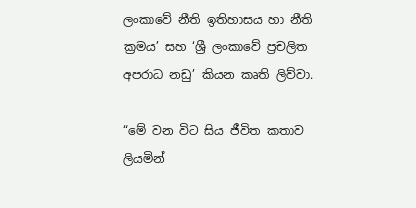ලංකාවේ නීති ඉතිහාසය හා නීති ක්‍රමය’ සහ ‘ශ්‍රී ලංකාවේ ප්‍රචලිත අපරාධ නඩු’ කියන කෘති ලිව්වා.

“මේ වන විට සිය ජීවිත කතාව ලියමින්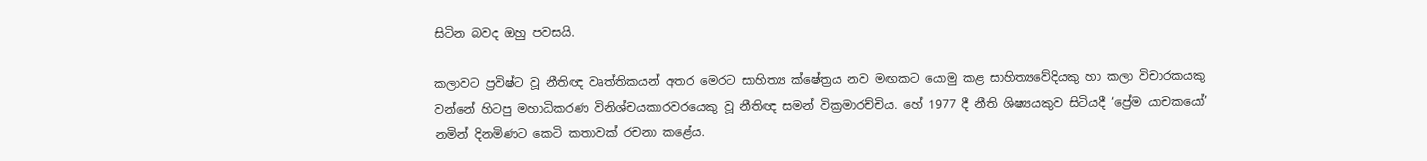සිටින බවද ඔහු පවසයි.

කලාවට ප්‍රවිෂ්ට වූ නීතිඥ වෘත්තිකයන් අතර මෙරට සාහිත්‍ය ක්ෂේත්‍රය නව මඟකට යොමු කළ සාහිත්‍යවේදියකු හා කලා විචාරකයකු වන්නේ හිටපු මහාධිකරණ විනිශ්චයකාරවරයෙකු වූ නීතිඥ සමන් වික්‍රමාරච්චිය. හේ 1977 දී නීති ශිෂ්‍යයකුව සිටියදී ‘ප්‍රේම යාචකයෝ’ නමින් දිනමිණට කෙටි කතාවක් රචනා කළේය.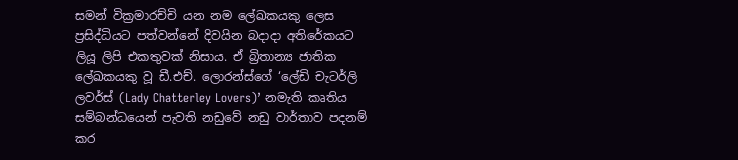සමන් වික්‍රමාරච්චි යන නම ලේඛකයකු ලෙස ප්‍රසිද්ධියට පත්වන්නේ දිවයින බදාදා අතිරේකයට ලියූ ලිපි එකතුවක් නිසාය. ඒ බ්‍රිතාන්‍ය ජාතික ලේඛකයකු වූ ඩී.එච්. ලොරන්ස්ගේ ‘ලේඩි චැටර්ලි ලවර්ස් (Lady Chatterley Lovers)’ නමැති කෘතිය සම්බන්ධයෙන් පැවති නඩුවේ නඩු වාර්තාව පදනම් කර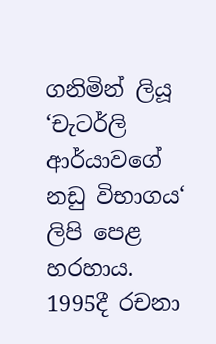ගනිමින් ලියූ ‘චැටර්ලි ආර්යාවගේ නඩු විභාගය‘ ලිපි පෙළ හරහාය. 1995දී රචනා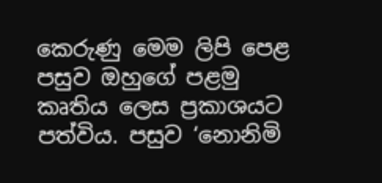කෙරුණු මෙම ලිපි පෙළ පසුව ඔහුගේ පළමු කෘතිය ලෙස ප්‍රකාශයට පත්විය. පසුව ‘නොනිමි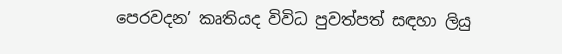පෙරවදන’ කෘතියද විවිධ පුවත්පත් සඳහා ලියු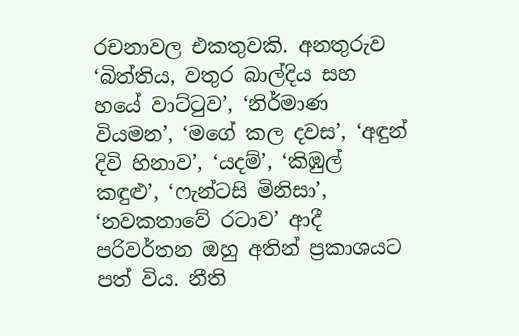රචනාවල එකතුවකි. අනතුරුව ‘බිත්තිය, වතුර බාල්දිය සහ හයේ වාට්ටුව’, ‘නිර්මාණ වියමන’, ‘මගේ කල දවස’, ‘අඳුන් දිවි හිනාව’, ‘යදම්’, ‘කිඹුල් කඳුළු’, ‘ෆැන්ටසි මිනිසා’, ‘නවකතාවේ රටාව’ ආදී පරිවර්තන ඔහු අතින් ප්‍රකාශයට පත් විය. නීති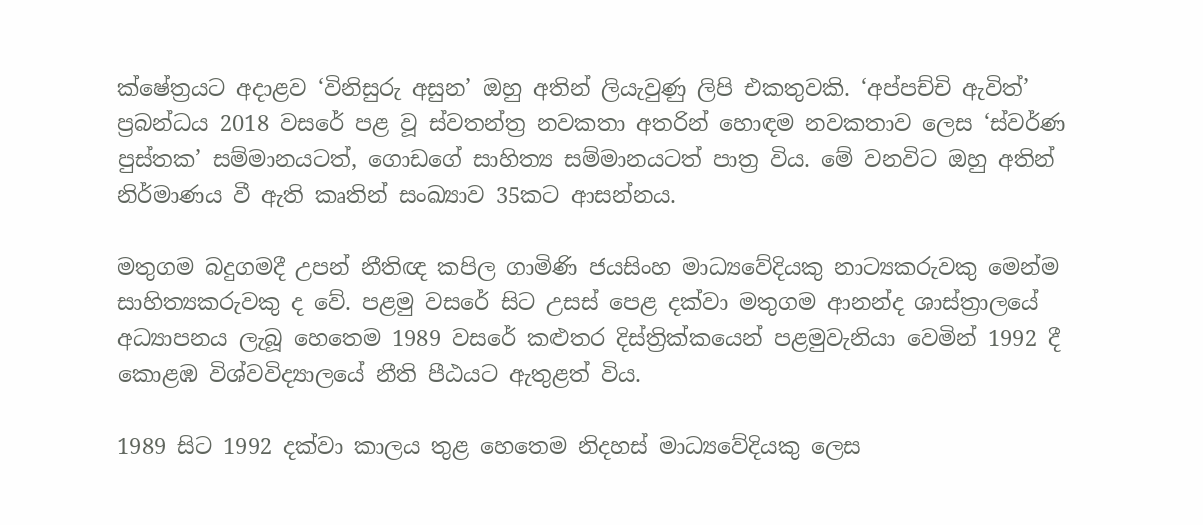ක්ෂේත්‍රයට අදාළව ‘විනිසුරු අසුන’ ඔහු අතින් ලියැවුණු ලිපි එකතුවකි. ‘අප්පච්චි ඇවිත්’ ප්‍රබන්ධය 2018 වසරේ පළ වූ ස්වතන්ත්‍ර නවකතා අතරින් හොඳම නවකතාව ලෙස ‘ස්වර්ණ පුස්තක’ සම්මානයටත්, ගොඩගේ සාහිත්‍ය සම්මානයටත් පාත්‍ර විය. මේ වනවිට ඔහු අතින් නිර්මාණය වී ඇති කෘතින් සංඛ්‍යාව 35කට ආසන්නය.

මතුගම බදුගමදී උපන් නීතිඥ කපිල ගාමිණි ජයසිංහ මාධ්‍යවේදියකු නාට්‍යකරුවකු මෙන්ම සාහිත්‍යකරුවකු ද වේ. පළමු වසරේ සිට උසස් පෙළ දක්වා මතුගම ආනන්ද ශාස්ත්‍රාලයේ අධ්‍යාපනය ලැබූ හෙතෙම 1989 වසරේ කළුතර දිස්ත්‍රික්කයෙන් පළමුවැනියා වෙමින් 1992 දී කොළඹ විශ්වවිද්‍යාලයේ නීති පීඨයට ඇතුළත් විය.

1989 සිට 1992 දක්වා කාලය තුළ හෙතෙම නිදහස් මාධ්‍යවේදියකු ලෙස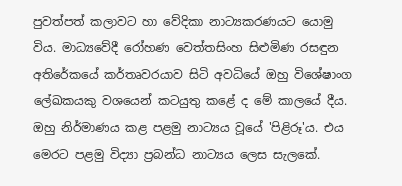පුවත්පත් කලාවට හා වේදිකා නාට්‍යකරණයට යොමු විය. මාධ්‍යවේදී රෝහණ වෙත්තසිංහ සිළුමිණ රසඳුන අතිරේකයේ කර්තෘවරයාව සිටි අවධියේ ඔහු විශේෂාංග ලේඛකයකු වශයෙන් කටයුතු කළේ ද මේ කාලයේ දීය. ඔහු නිර්මාණය කළ පළමු නාට්‍යය වූයේ 'පිළිරූ'ය. එය මෙරට පළමු විද්‍යා ප්‍රබන්ධ නාට්‍යය ලෙස සැලකේ.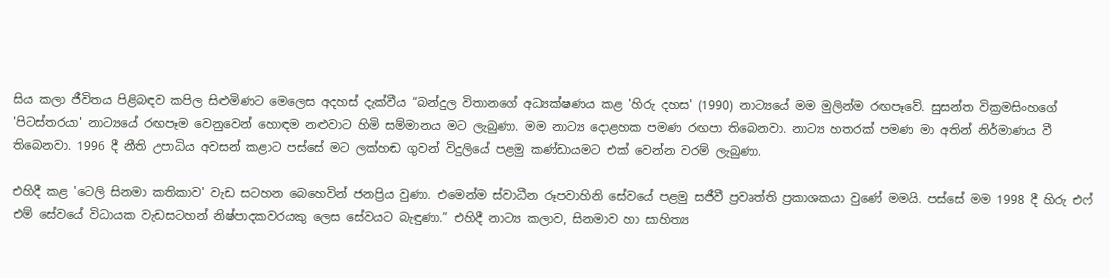සිය කලා ජීවිතය පිළිබඳව කපිල සිළුමිණට මෙලෙස අදහස් දැක්වීය “බන්දුල විතානගේ අධ්‍යක්ෂණය කළ 'හිරු දහස' (1990) නාට්‍යයේ මම මුලින්ම රඟපෑවේ. සුසන්ත වික්‍රමසිංහගේ 'පිටස්තරයා' නාට්‍යයේ රඟපෑම වෙනුවෙන් හොඳම නළුවාට හිමි සම්මානය මට ලැබුණා. මම නාට්‍ය දොළහක පමණ රඟපා තිබෙනවා. නාට්‍ය හතරක් පමණ මා අතින් නිර්මාණය වී තිබෙනවා. 1996 දී නීති උපාධිය අවසන් කළාට පස්සේ මට ලක්හඬ ගුවන් විදුලියේ පළමු කණ්ඩායමට එක් වෙන්න වරම් ලැබුණා.

එහිදී කළ 'ටෙලි සිනමා කතිකාව' වැඩ සටහන බෙහෙවින් ජනප්‍රිය වුණා. එමෙන්ම ස්වාධීන රූපවාහිනි සේවයේ පළමු සජීවී ප්‍රවෘත්ති ප්‍රකාශකයා වුණේ මමයි. පස්සේ මම 1998 දී හිරු එෆ් එම් සේවයේ විධායක වැඩසටහන් නිෂ්පාදකවරයකු ලෙස සේවයට බැඳුණා.” එහිදී නාට්‍ය කලාව, සිනමාව හා සාහිත්‍ය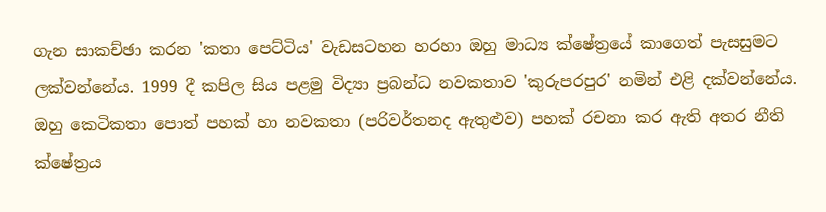ගැන සාකච්ඡා කරන 'කතා පෙට්ටිය' වැඩසටහන හරහා ඔහු මාධ්‍ය ක්ෂේත්‍රයේ කාගෙත් පැසසුමට ලක්වන්නේය. 1999 දී කපිල සිය පළමු විද්‍යා ප්‍රබන්ධ නවකතාව 'කුරුපරපුර' නමින් එළි දක්වන්නේය. ඔහු කෙටිකතා පොත් පහක් හා නවකතා (පරිවර්තනද ඇතුළුව) පහක් රචනා කර ඇති අතර නීති ක්ෂේත්‍රය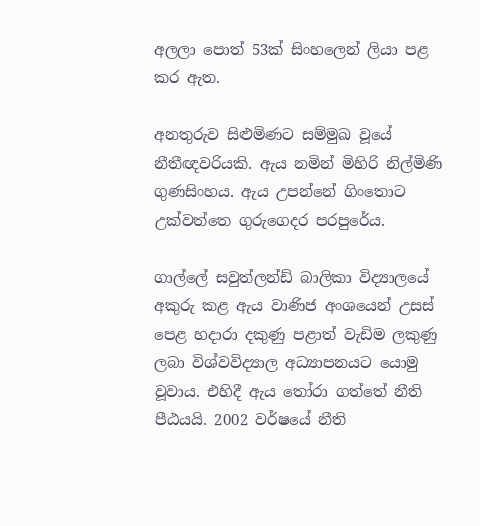අලලා පොත් 53ක් සිංහලෙන් ලියා පළ කර ඇත.

අනතුරුව සිළුමිණට සම්මුඛ වූයේ නීතීඥවරියකි. ඇය නමින් මිහිරි නිල්මිණි ගුණසිංහය. ඇය උපන්නේ ගිංතොට උක්වත්තෙ ගුරුගෙදර පරපුරේය.

ගාල්ලේ සවුත්ලන්ඩ් බාලිකා විද්‍යාලයේ අකුරු කළ ඇය වාණිජ අංශයෙන් උසස් පෙළ හදාරා දකුණු පළාත් වැඩිම ලකුණු ලබා විශ්වවිද්‍යාල අධ්‍යාපනයට යොමු වූවාය. එහිදී ඇය තෝරා ගත්තේ නීති පීඨයයි. 2002 වර්ෂයේ නීති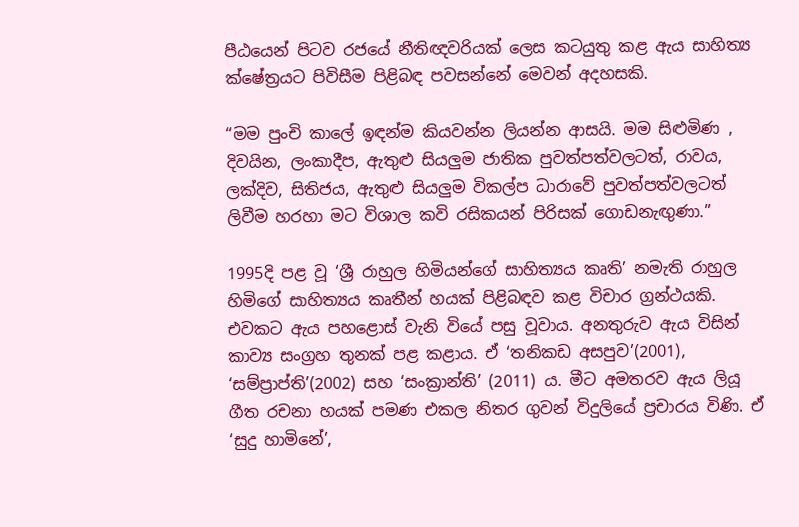පීඨයෙන් පිටව රජයේ නීතිඥවරියක් ලෙස කටයුතු කළ ඇය සාහිත්‍ය ක්ෂේත්‍රයට පිවිසීම පිළිබඳ පවසන්නේ මෙවන් අදහසකි.

“මම පුංචි කාලේ ඉඳන්ම කියවන්න ලියන්න ආසයි. මම සිළුමිණ , දිවයින, ලංකාදීප, ඇතුළු සියලුම ජාතික පුවත්පත්වලටත්, රාවය, ලක්දිව, සිතිජය, ඇතුළු සියලුම විකල්ප ධාරාවේ පුවත්පත්වලටත් ලිවීම හරහා මට විශාල කවි රසිකයන් පිරිසක් ගොඩනැඟුණා.”

1995දි පළ වූ ‘ශ්‍රී රාහුල හිමියන්ගේ සාහිත්‍යය කෘති’ නමැති රාහුල හිමිගේ සාහිත්‍යය කෘතීන් හයක් පිළිබඳව කළ විචාර ග්‍රන්ථයකි. එවකට ඇය පහළොස් වැනි වියේ පසු වූවාය. අනතුරුව ඇය විසින් කාව්‍ය සංග්‍රහ තුනක් පළ කළාය. ඒ ‘තනිකඩ අසපුව’(2001), ‘සම්ප්‍රාප්ති’(2002) සහ ‘සංක්‍රාන්ති’ (2011) ය. මීට අමතරව ඇය ලියූ ගීත රචනා හයක් පමණ එකල නිතර ගුවන් විදුලියේ ප්‍රචාරය විණි. ඒ ‘සුදු හාමිනේ’,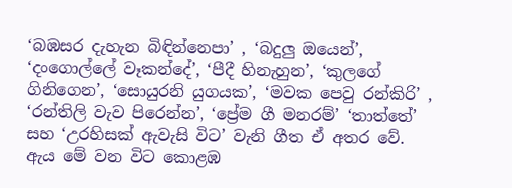‘බඹසර දැහැන බිඳින්නෙපා’ , ‘බදුලු ඔයෙන්’, ‘දංගොල්ලේ වෑකන්දේ’, ‘පීදී හිනැහුන’, ‘කුලගේ ගිනිගෙන’, ‘සොයුරනි යුගයක’, ‘මවක පෙවු රන්කිරි’ , ‘රන්තිලි වැව පිරෙන්න’, ‘ප්‍රේම ගී මනරම්’ ‘තාත්තේ’ සහ ‘උරහිසක් ඇවැසි විට’ වැනි ගීත ඒ අතර වේ. ඇය මේ වන විට කොළඹ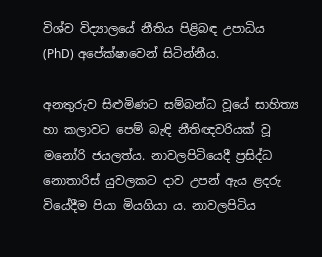විශ්ව විද්‍යාලයේ නීතිය පිළිබඳ උපාධිය (PhD) අපේක්ෂාවෙන් සිටින්නීය.

අනතුරුව සිළුමිණට සම්බන්ධ වූයේ සාහිත්‍ය හා කලාවට පෙම් බැඳි නීතිඥවරියක් වූ මනෝරි ජයලත්ය. නාවලපිටියෙදී ප්‍රසිද්ධ නොතාරිස් යුවලකට දාව උපන් ඇය ළදරු වියේදීම පියා මියගියා ය. නාවලපිටිය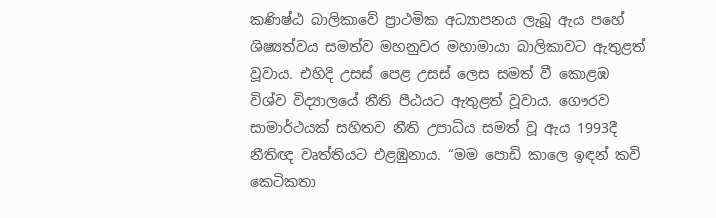කණිෂ්ඨ බාලිකාවේ ප්‍රාථමික අධ්‍යාපනය ලැබූ ඇය පහේ ශිෂ්‍යත්වය සමත්ව මහනුවර මහාමායා බාලිකාවට ඇතුළත් වූවාය. එහිදි උසස් පෙළ උසස් ලෙස සමත් වී කොළඹ විශ්ව විද්‍යාලයේ නීති පීඨයට ඇතුළත් වූවාය. ගෞරව සාමාර්ථයක් සහිතව නීති උපාධිය සමත් වූ ඇය 1993දී නීතිඥ වෘත්තියට එළඹුනාය. “මම පොඩි කාලෙ ඉඳන් කවි කෙටිකතා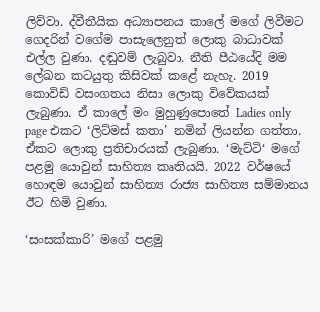ලිව්වා. ද්වීතීයික අධ්‍යාපනය කාලේ මගේ ලිවීමට ගෙදරින් වගේම පාසැලෙනුත් ලොකු බාධාවක් එල්ල වුණා. දඬුවම් ලැබුවා. නීති පීඨයේදි මම ලේඛන කටයුතු කිසිවක් කළේ නැහැ. 2019 කොවිඩ් වසංගතය නිසා ලොකු විවේකයක් ලැබුණා. ඒ කාලේ මං මුහුණුපොතේ Ladies only page එකට ‘ලිට්මස් කතා’ නමින් ලියන්න ගත්තා. ඒකට ලොකු ප්‍රතිචාරයක් ලැබුණා. ‘මැට්ටි‘ මගේ පළමු යොවුන් සාහිත්‍ය කෘතියයි. 2022 වර්ෂයේ හොඳම යොවුන් සාහිත්‍ය රාජ්‍ය සාහිත්‍ය සම්මානය ඊට හිමි වුණා.

‘සංසක්කාරි’ මගේ පළමු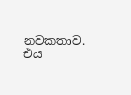නවකතාව. එය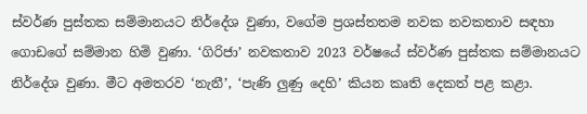ස්වර්ණ පුස්තක සම්මානයට නිර්දේශ වුණා, වගේම ප්‍රශස්තතම නවක නවකතාව සඳහා ගොඩගේ සම්මාන හිමි වුණා. ‘ගිරිජා’ නවකතාව 2023 වර්ෂයේ ස්වර්ණ පුස්තක සම්මානයට නිර්දේශ වුණා. මීට අමතරව ‘නැනී’, ‘පැණි ලුණු දෙහි’ කියන කෘති දෙකත් පළ කළා.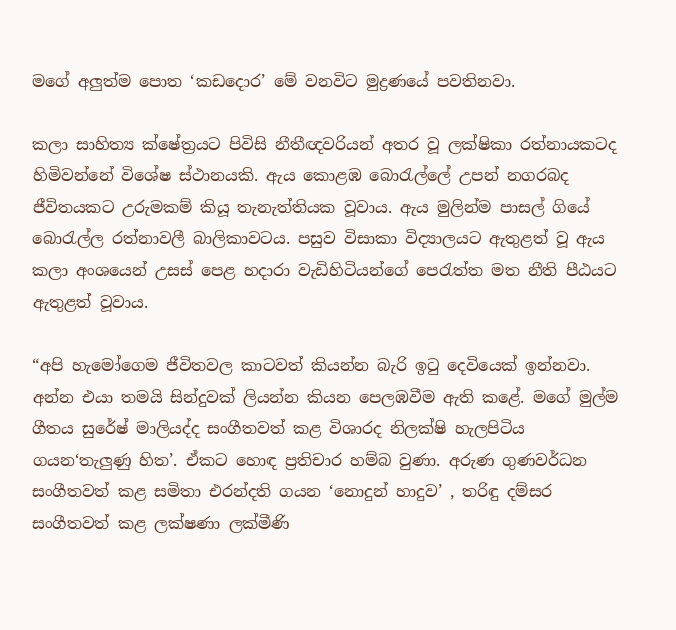මගේ අලුත්ම පොත ‘කඩදොර’ මේ වනවිට මුද්‍රණයේ පවතිනවා.

කලා සාහිත්‍ය ක්ෂේත්‍රයට පිවිසි නීතීඥවරියන් අතර වූ ලක්ෂිකා රත්නායකටද හිමිවන්නේ විශේෂ ස්ථානයකි. ඇය කොළඹ බොරැල්ලේ උපන් නගරබද ජීවිතයකට උරුමකම් කියූ තැනැත්තියක වූවාය. ඇය මුලින්ම පාසල් ගියේ බොරැල්ල රත්නාවලී බාලිකාවටය. පසුව විසාකා විද්‍යාලයට ඇතුළත් වූ ඇය කලා අංශයෙන් උසස් පෙළ හදාරා වැඩිහිටියන්ගේ පෙරැත්ත මත නීති පීඨයට ඇතුළත් වූවාය.

“අපි හැමෝගෙම ජීවිතවල කාටවත් කියන්න බැරි ඉටු දෙවියෙක් ඉන්නවා. අන්න එයා තමයි සින්දුවක් ලියන්න කියන පෙලඹවීම ඇති කළේ. මගේ මුල්ම ගීතය සුරේෂ් මාලියද්ද සංගීතවත් කළ විශාරද නිලක්ෂි හැලපිටිය ගයන‘තැලුණු හිත’. ඒකට හොඳ ප්‍රතිචාර හම්බ වුණා. අරුණ ගුණවර්ධන සංගීතවත් කළ සමිතා එරන්දති ගයන ‘නොදුන් හාදුව’ , තරිඳු දම්සර සංගීතවත් කළ ලක්ෂණා ලක්මීණි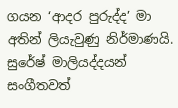ගයන ‘ආදර පුරුද්ද’ මා අතින් ලියැවුණු නිර්මාණයි. සුරේෂ් මාලියද්දයන් සංගීතවත්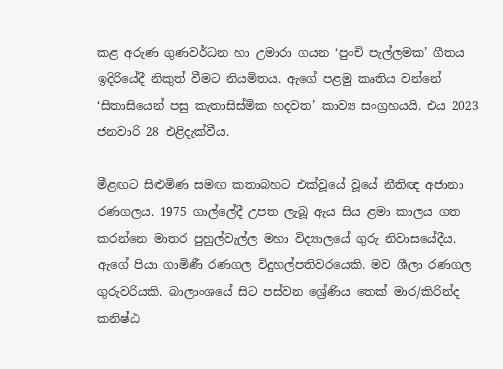කළ අරුණ ගුණවර්ධන හා උමාරා ගයන ‘පුංචි පැල්ලමක’ ගීතය ඉදිරියේදී නිකුත් වීමට නියමිතය. ඇගේ පළමු කෘතිය වන්නේ ‘සිතාසියෙන් පසු කැතාසිස්මික හදවත’ කාව්‍ය සංග්‍රහයයි. එය 2023 ජනවාරි 28 එළිදැක්වීය.

මීළඟට සිළුමිණ සමඟ කතාබහට එක්වූයේ වූයේ නීතිඥ අජානා රණගලය. 1975 ගාල්ලේදී උපත ලැබූ ඇය සිය ළමා කාලය ගත කරන්නෙ මාතර පුහුල්වැල්ල මහා විද්‍යාලයේ ගුරු නිවාසයේදීය. ඇගේ පියා ගාමිණී රණගල විදුහල්පතිවරයෙකි. මව ශීලා රණගල ගුරුවරියකි. බාලාංශයේ සිට පස්වන ශ්‍රේණිය තෙක් මාර/කිරින්ද කනිෂ්ඨ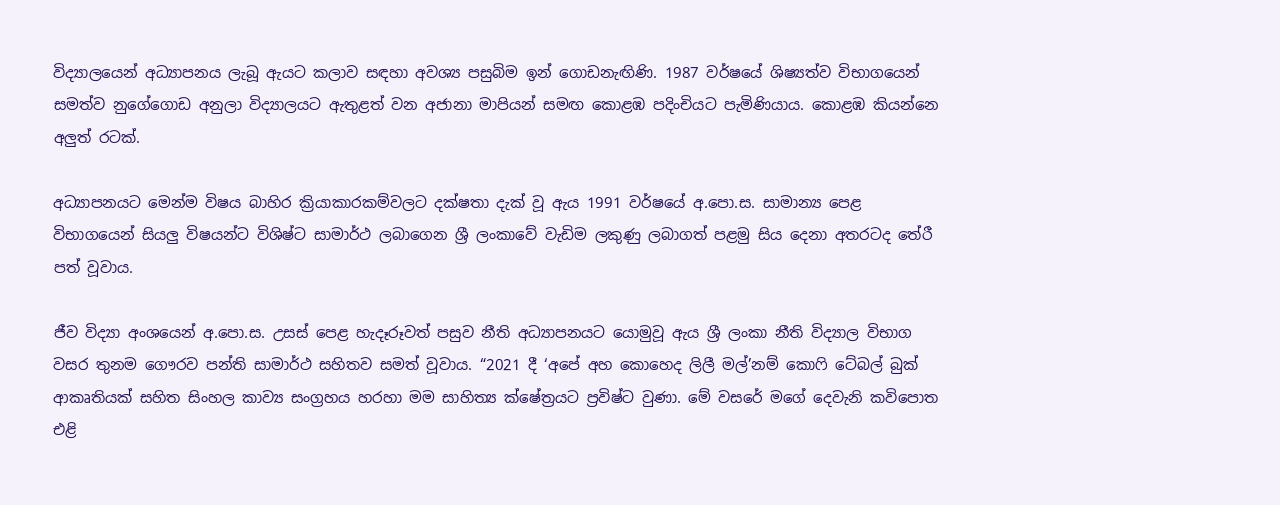විද්‍යාලයෙන් අධ්‍යාපනය ලැබූ ඇයට කලාව සඳහා අවශ්‍ය පසුබිම ඉන් ගොඩනැඟිණි. 1987 වර්ෂයේ ශිෂ්‍යත්ව විභාගයෙන් සමත්ව නුගේගොඩ අනුලා විද්‍යාලයට ඇතුළත් වන අජානා මාපියන් සමඟ කොළඹ පදිංචියට පැමිණියාය. කොළඹ කියන්නෙ අලුත් රටක්.

අධ්‍යාපනයට මෙන්ම විෂය බාහිර ක්‍රියාකාරකම්වලට දක්ෂතා දැක් වූ ඇය 1991 වර්ෂයේ අ.පො.ස. සාමාන්‍ය පෙළ විභාගයෙන් සියලු විෂයන්ට විශිෂ්ට සාමාර්ථ ලබාගෙන ශ්‍රී ලංකාවේ වැඩිම ලකුණු ලබාගත් පළමු සිය දෙනා අතරටද තේරී පත් වූවාය.

ජීව විද්‍යා අංශයෙන් අ.පො.ස. උසස් පෙළ හැදෑරූවත් පසුව නීති අධ්‍යාපනයට යොමුවූ ඇය ශ්‍රී ලංකා නීති විද්‍යාල විභාග වසර තුනම ගෞරව පන්ති සාමාර්ථ සහිතව සමත් වූවාය. “2021 දී ‘අපේ අහ කොහෙද ලිලී මල්’නම් කොෆි ටේබල් බුක් ආකෘතියක් සහිත සිංහල කාව්‍ය සංග්‍රහය හරහා මම සාහිත්‍ය ක්ෂේත්‍රයට ප්‍රවිෂ්ට වුණා. මේ වසරේ මගේ දෙවැනි කවිපොත එළි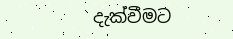දැක්වීමට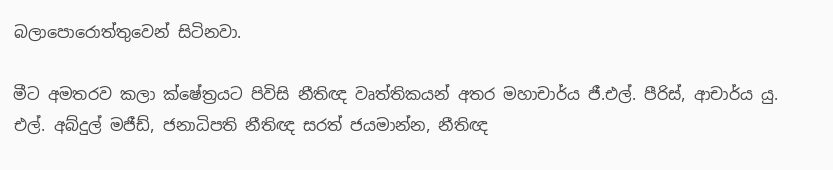බලාපොරොත්තුවෙන් සිටිනවා.

මීට අමතරව කලා ක්ෂේත්‍රයට පිවිසි නීතිඥ වෘත්තිකයන් අතර මහාචාර්ය ජී.එල්. පීරිස්, ආචාර්ය යු. එල්. අබ්දුල් මජීඩ්, ජනාධිපති නීතිඥ සරත් ජයමාන්න, නීතිඥ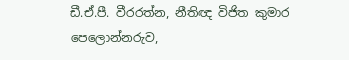ඩී.ඒ.පී. වීරරත්න, නීතිඥ විජිත කුමාර පෙලොන්නරුව,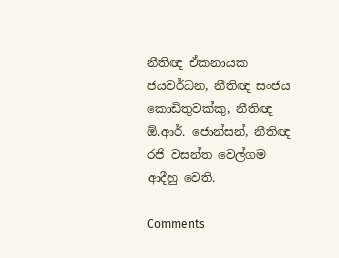නීතිඥ ඒකනායක ජයවර්ධන, නීතිඥ සංජය කොඩිතුවක්කු, නීතිඥ ඕ.ආර්. ජොන්සන්, නීතිඥ රජි වසන්ත වෙල්ගම ආදීහු වෙති.

Comments